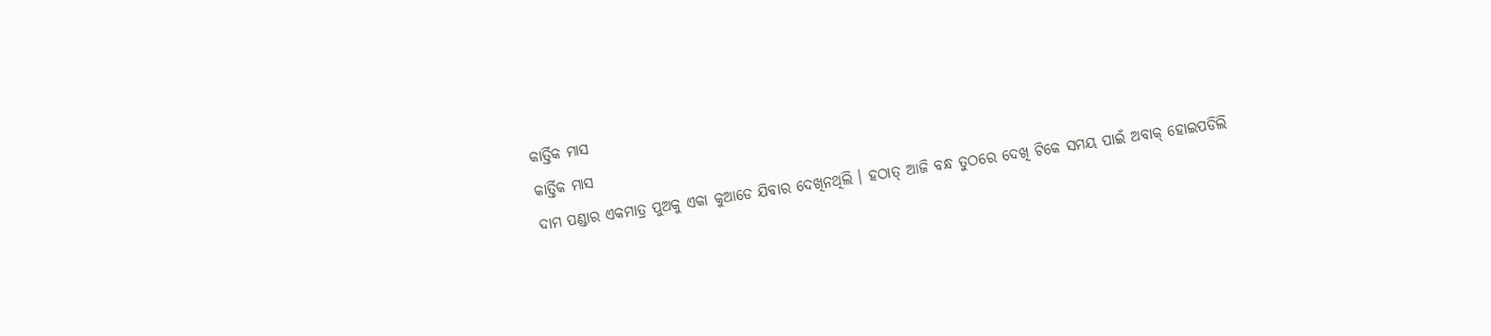କାର୍ତ୍ତିକ ମାସ
କାର୍ତ୍ତିକ ମାସ
ଦାମ ପଣ୍ଡାର ଏକମାତ୍ର ପୁଅକୁ ଏକା କୁଆଡେ ଯିବାର ଦେଖିନଥିଲି । ହଠାତ୍ ଆଜି ବନ୍ଧ ତୁଠରେ ଦେଖି ଟିକେ ସମୟ ପାଇଁ ଅବାକ୍ ହୋଇପଡିଲି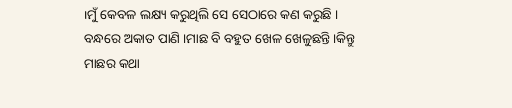।ମୁଁ କେବଳ ଲକ୍ଷ୍ୟ କରୁଥିଲି ସେ ସେଠାରେ କଣ କରୁଛି ।
ବନ୍ଧରେ ଅକାତ ପାଣି ।ମାଛ ବି ବହୁତ ଖେଳ ଖେଳୁଛନ୍ତି ।କିନ୍ତୁ ମାଛର କଥା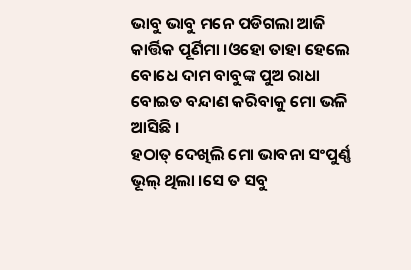ଭାବୁ ଭାବୁ ମନେ ପଡିଗଲା ଆଜି କାର୍ତ୍ତିକ ପୂର୍ଣିମା ।ଓହୋ ତାହା ହେଲେ ବୋଧେ ଦାମ ବାବୁଙ୍କ ପୁଅ ରାଧା ବୋଇତ ବନ୍ଦାଣ କରିବାକୁ ମୋ ଭଳି ଆସିଛି ।
ହଠାତ୍ ଦେଖିଲି ମୋ ଭାବନା ସଂପୁର୍ଣ୍ଣ ଭୂଲ୍ ଥିଲା ।ସେ ତ ସବୁ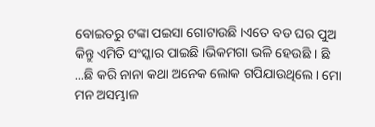ବୋଇତରୁ ଟଙ୍କା ପଇସା ଗୋଟାଉଛି ।ଏତେ ବଡ ଘର ପୁଅ କିନ୍ତୁ ଏମିତି ସଂସ୍କାର ପାଇଛି ।ଭିକମଗା ଭଳି ହେଉଛି । ଛି ...ଛି କରି ନାନା କଥା ଅନେକ ଲୋକ ଗପିଯାଉଥିଲେ । ମୋ ମନ ଅସମ୍ଭାଳ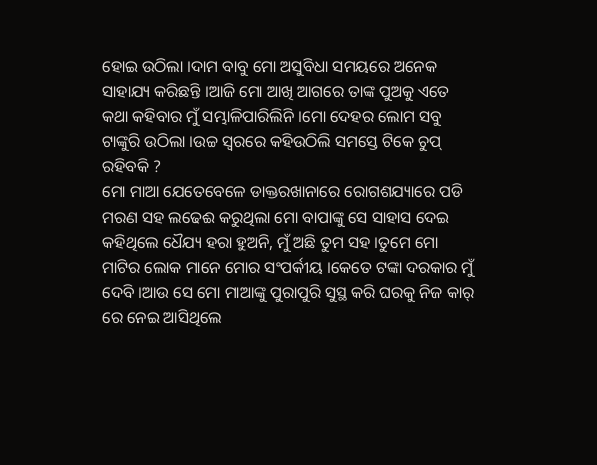ହୋଇ ଉଠିଲା ।ଦାମ ବାବୁ ମୋ ଅସୁବିଧା ସମୟରେ ଅନେକ ସାହାଯ୍ୟ କରିଛନ୍ତି ।ଆଜି ମୋ ଆଖି ଆଗରେ ତାଙ୍କ ପୁଅକୁ ଏତେ କଥା କହିବାର ମୁଁ ସମ୍ଭାଳିପାରିଲିନି ।ମୋ ଦେହର ଲୋମ ସବୁ ଟାଙ୍କୁରି ଉଠିଲା ।ଉଚ୍ଚ ସ୍ବରରେ କହିଉଠିଲି ସମସ୍ତେ ଟିକେ ଚୁପ୍ ରହିବକି ?
ମୋ ମାଆ ଯେତେବେଳେ ଡାକ୍ତରଖାନାରେ ରୋଗଶଯ୍ୟାରେ ପଡି ମରଣ ସହ ଲଢେଈ କରୁଥିଲା ମୋ ବାପାଙ୍କୁ ସେ ସାହାସ ଦେଇ କହିଥିଲେ ଧୈଯ୍ୟ ହରା ହୁଅନି, ମୁଁ ଅଛି ତୁମ ସହ ।ତୁମେ ମୋ ମାଟିର ଲୋକ ମାନେ ମୋର ସଂପର୍କୀୟ ।କେତେ ଟଙ୍କା ଦରକାର ମୁଁ ଦେବି ।ଆଉ ସେ ମୋ ମାଆଙ୍କୁ ପୁରାପୁରି ସୁସ୍ଥ କରି ଘରକୁ ନିଜ କାର୍ ରେ ନେଇ ଆସିଥିଲେ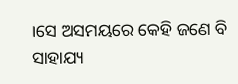।ସେ ଅସମୟରେ କେହି ଜଣେ ବି ସାହାଯ୍ୟ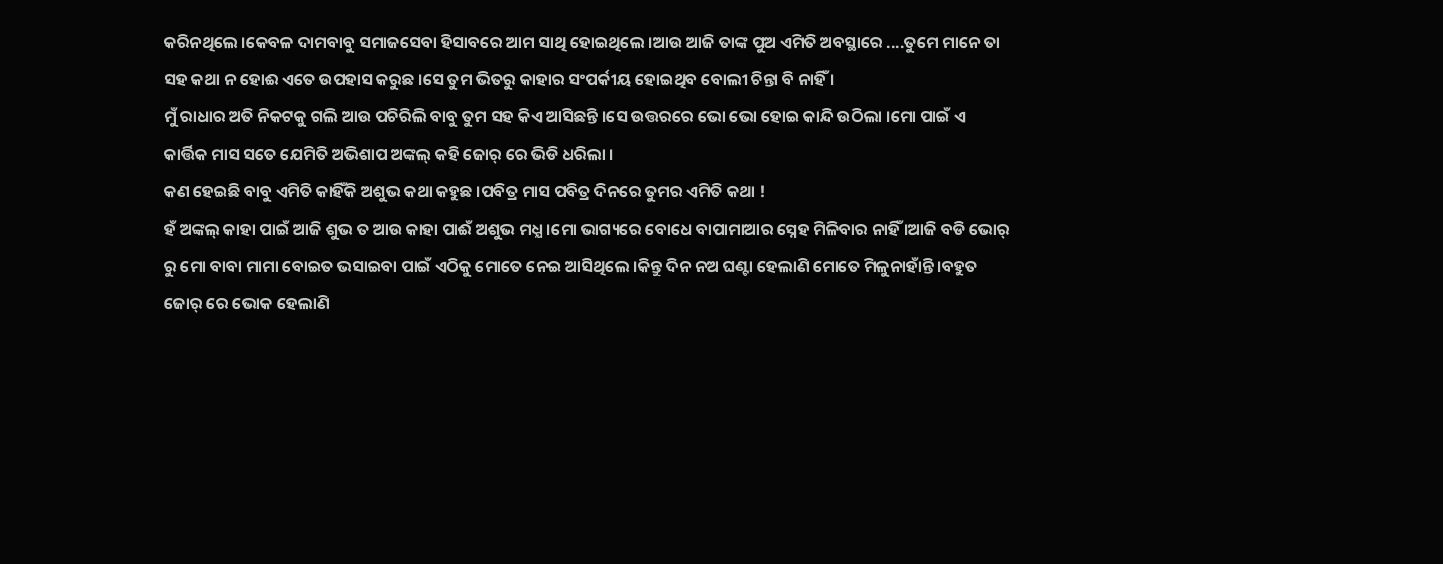କରିନଥିଲେ ।କେବଳ ଦାମବାବୁ ସମାଜସେବା ହିସାବରେ ଆମ ସାଥି ହୋଇଥିଲେ ।ଆଉ ଆଜି ତାଙ୍କ ପୁଅ ଏମିତି ଅବସ୍ଥାରେ ....ତୁମେ ମାନେ ତା ସହ କଥା ନ ହୋଈ ଏତେ ଉପହାସ କରୁଛ ।ସେ ତୁମ ଭିତରୁ କାହାର ସଂପର୍କୀୟ ହୋଇଥିବ ବୋଲୀ ଚିନ୍ତା ବି ନାହିଁ ।
ମୁଁ ରାଧାର ଅତି ନିକଟକୁ ଗଲି ଆଉ ପଚିରିଲି ବାବୁ ତୁମ ସହ କିଏ ଆସିଛନ୍ତି ।ସେ ଉତ୍ତରରେ ଭୋ ଭୋ ହୋଇ କାନ୍ଦି ଉଠିଲା ।ମୋ ପାଇଁ ଏ କାର୍ତ୍ତିକ ମାସ ସତେ ଯେମିତି ଅଭିଶାପ ଅଙ୍କଲ୍ କହି ଜୋର୍ ରେ ଭିଡି ଧରିଲା ।
କଣ ହେଇଛି ବାବୁ ଏମିତି କାହିଁକି ଅଶୁଭ କଥା କହୁଛ ।ପବିତ୍ର ମାସ ପବିତ୍ର ଦିନରେ ତୁମର ଏମିତି କଥା !
ହଁ ଅଙ୍କଲ୍ କାହା ପାଇଁ ଆଜି ଶୁଭ ତ ଆଉ କାହା ପାଈଁ ଅଶୁଭ ମଧ୍ଯ ।ମୋ ଭାଗ୍ୟରେ ବୋଧେ ବାପାମାଆର ସ୍ନେହ ମିଳିବାର ନାହିଁ ।ଆଜି ବଡି ଭୋର୍ ରୁ ମୋ ବାବା ମାମା ବୋଇତ ଭସାଇବା ପାଇଁ ଏଠିକୁ ମୋତେ ନେଇ ଆସିଥିଲେ ।କିନ୍ତୁ ଦିନ ନଅ ଘଣ୍ଟା ହେଲାଣି ମୋତେ ମିଳୁନାହାଁନ୍ତି ।ବହୁତ ଜୋର୍ ରେ ଭୋକ ହେଲାଣି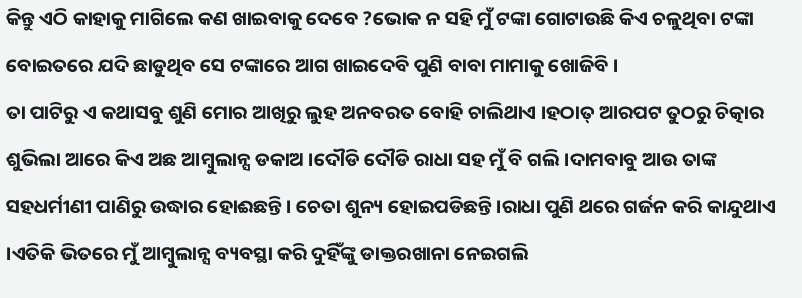କିନ୍ତୁ ଏଠି କାହାକୁ ମାଗିଲେ କଣ ଖାଇବାକୁ ଦେବେ ?ଭୋକ ନ ସହି ମୁଁ ଟଙ୍କା ଗୋଟାଉଛି କିଏ ଚଳୁଥିବା ଟଙ୍କା ବୋଇତରେ ଯଦି ଛାଡୁଥିବ ସେ ଟଙ୍କାରେ ଆଗ ଖାଇଦେବି ପୁଣି ବାବା ମାମାକୁ ଖୋଜିବି ।
ତା ପାଟିରୁ ଏ କଥାସବୁ ଶୁଣି ମୋର ଆଖିରୁ ଲୁହ ଅନବରତ ବୋହି ଚାଲିଥାଏ ।ହଠାତ୍ ଆରପଟ ତୁଠରୁ ଚିତ୍କାର ଶୁଭିଲା ଆରେ କିଏ ଅଛ ଆମ୍ବୁଲାନ୍ସ ଡକାଅ ।ଦୌଡି ଦୌଡି ରାଧା ସହ ମୁଁ ବି ଗଲି ।ଦାମବାବୁ ଆଉ ତାଙ୍କ ସହଧର୍ମୀଣୀ ପାଣିରୁ ଉଦ୍ଧାର ହୋଈଛନ୍ତି । ଚେତା ଶୁନ୍ୟ ହୋଇପଡିଛନ୍ତି ।ରାଧା ପୁଣି ଥରେ ଗର୍ଜନ କରି କାନ୍ଦୁଥାଏ ।ଏତିକି ଭିତରେ ମୁଁ ଆମ୍ବୁଲାନ୍ସ ବ୍ୟବସ୍ଥା କରି ଦୁହିଁଙ୍କୁ ଡାକ୍ତରଖାନା ନେଇଗଲି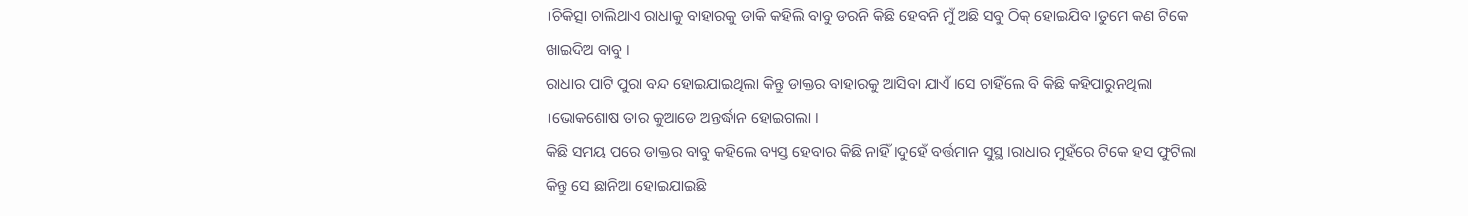।ଚିକିତ୍ସା ଚାଲିଥାଏ ରାଧାକୁ ବାହାରକୁ ଡାକି କହିଲି ବାବୁ ଡରନି କିଛି ହେବନି ମୁଁ ଅଛି ସବୁ ଠିକ୍ ହୋଇଯିବ ।ତୁମେ କଣ ଟିକେ ଖାଇଦିଅ ବାବୁ ।
ରାଧାର ପାଟି ପୁରା ବନ୍ଦ ହୋଇଯାଇଥିଲା କିନ୍ତୁ ଡାକ୍ତର ବାହାରକୁ ଆସିବା ଯାଏଁ ।ସେ ଚାହିଁଲେ ବି କିଛି କହିପାରୁନଥିଲା ।ଭୋକଶୋଷ ତାର କୁଆଡେ ଅନ୍ତର୍ଦ୍ଧାନ ହୋଇଗଲା ।
କିଛି ସମୟ ପରେ ଡାକ୍ତର ବାବୁ କହିଲେ ବ୍ୟସ୍ତ ହେବାର କିଛି ନାହିଁ ।ଦୁହେଁ ବର୍ତ୍ତମାନ ସୁସ୍ଥ ।ରାଧାର ମୁହଁରେ ଟିକେ ହସ ଫୁଟିଲା କିନ୍ତୁ ସେ ଛାନିଆ ହୋଇଯାଇଛି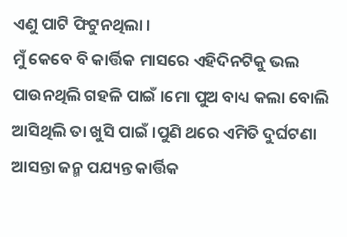ଏଣୁ ପାଟି ଫିଟୁନଥିଲା ।
ମୁଁ କେବେ ବି କାର୍ତ୍ତିକ ମାସରେ ଏହିଦିନଟିକୁ ଭଲ ପାଉନଥିଲି ଗହଳି ପାଇଁ ।ମୋ ପୁଅ ବାଧ୍ୟ କଲା ବୋଲି ଆସିଥିଲି ତା ଖୁସି ପାଇଁ ।ପୁଣି ଥରେ ଏମିତି ଦୁର୍ଘଟଣା ଆସନ୍ତା ଜନ୍ମ ପଯ୍ୟନ୍ତ କାର୍ତ୍ତିକ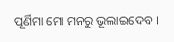ପୂର୍ଣିମା ମୋ ମନରୁ ଭୂଲାଇଦେବ ।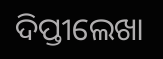ଦିପ୍ତୀଲେଖା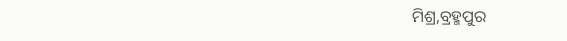ମିଶ୍ର,ବ୍ରହ୍ମପୁର